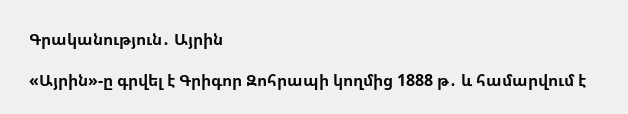Գրականություն․ Այրին

«Այրին»-ը գրվել է Գրիգոր Զոհրապի կողմից 1888 թ․ և համարվում է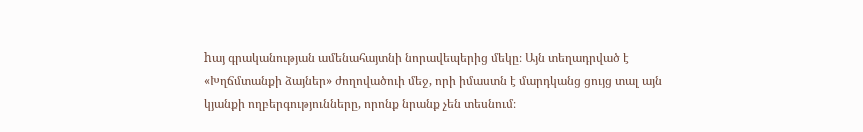hայ գրականության ամենահայտնի նորավեպերից մեկը։ Այն տեղադրված է «Խղճմտանքի ձայներ» ժողովածուի մեջ, որի իմաստն է մարդկանց ցույց տալ այն կյանքի ողբերգությունները, որոնք նրանք չեն տեսնում։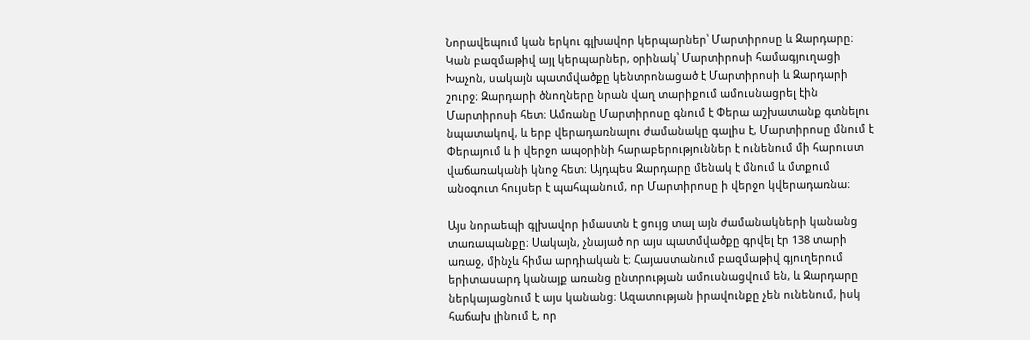Նորավեպում կան երկու գլխավոր կերպարներ՝ Մարտիրոսը և Զարդարը։ Կան բազմաթիվ այլ կերպարներ, օրինակ՝ Մարտիրոսի համագյուղացի Խաչոն, սակայն պատմվածքը կենտրոնացած է Մարտիրոսի և Զարդարի շուրջ։ Զարդարի ծնողները նրան վաղ տարիքում ամուսնացրել էին Մարտիրոսի հետ։ Ամռանը Մարտիրոսը գնում է Փերա աշխատանք գտնելու նպատակով, և երբ վերադառնալու ժամանակը գալիս է, Մարտիրոսը մնում է Փերայում և ի վերջո ապօրինի հարաբերություններ է ունենում մի հարուստ վաճառականի կնոջ հետ։ Այդպես Զարդարը մենակ է մնում և մտքում անօգուտ հույսեր է պահպանում, որ Մարտիրոսը ի վերջո կվերադառնա։

Այս նորաեպի գլխավոր իմաստն է ցույց տալ այն ժամանակների կանանց տառապանքը։ Սակայն, չնայած որ այս պատմվածքը գրվել էր 138 տարի առաջ, մինչև հիմա արդիական է։ Հայաստանում բազմաթիվ գյուղերում երիտասարդ կանայք առանց ընտրության ամուսնացվում են, և Զարդարը ներկայացնում է այս կանանց։ Ազատության իրավունքը չեն ունենում, իսկ հաճախ լինում է, որ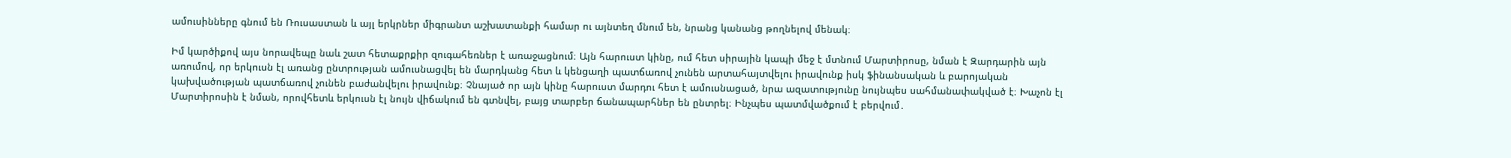ամուսինները գնում են Ռուսաստան և այլ երկրներ միգրանտ աշխատանքի համար ու այնտեղ մնում են, նրանց կանանց թողնելով մենակ։

Իմ կարծիքով այս նորավեպը նաև շատ հետաքրքիր զուգահեռներ է առաջացնում։ Այն հարուստ կինը, ում հետ սիրային կապի մեջ է մտնում Մարտիրոսը, նման է Զարդարին այն առումով, որ երկուսն էլ առանց ընտրության ամուսնացվել են մարդկանց հետ և կենցաղի պատճառով չունեն արտահայտվելու իրավունք իսկ ֆինանսական և բարոյական կախվածության պատճառով չունեն բաժանվելու իրավունք։ Չնայած որ այն կինը հարուստ մարդու հետ է ամուսնացած, նրա ազատությունը նույնպես սահմանափակված է։ Խաչոն էլ Մարտիրոսին է նման, որովհետև երկուսն էլ նույն վիճակում են գտնվել, բայց տարբեր ճանապարհներ են ընտրել։ Ինչպես պատմվածքում է բերվում․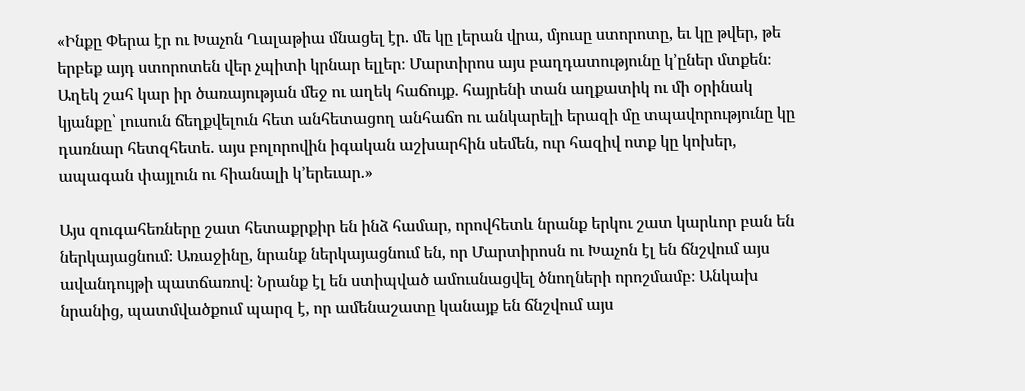«Ինքը Փերա էր ու Խաչոն Ղալաթիա մնացել էր. մե կը լերան վրա, մյուսը ստորոտը, եւ կը թվեր, թե երբեք այդ ստորոտեն վեր չպիտի կրնար ելլեր։ Մարտիրոս այս բաղդատությունը կ’ըներ մտքեն։
Աղեկ շահ կար իր ծառայության մեջ ու աղեկ հաճույք. հայրենի տան աղքատիկ ու մի օրինակ կյանքը՝ լուսուն ճեղքվելուն հետ անհետացող անհաճո ու անկարելի երազի մը տպավորությունը կը դառնար հետզհետե. այս բոլորովին իգական աշխարհին սեմեն, ուր հազիվ ոտք կը կոխեր, ապագան փայլուն ու հիանալի կ’երեւար.»

Այս զուգահեռները շատ հետաքրքիր են ինձ համար, որովհետև նրանք երկու շատ կարևոր բան են ներկայացնում։ Առաջինը, նրանք ներկայացնում են, որ Մարտիրոսն ու Խաչոն էլ են ճնշվում այս ավանդույթի պատճառով։ Նրանք էլ են ստիպված ամուսնացվել ծնողների որոշմամբ։ Անկախ նրանից, պատմվածքում պարզ է, որ ամենաշատը կանայք են ճնշվում այս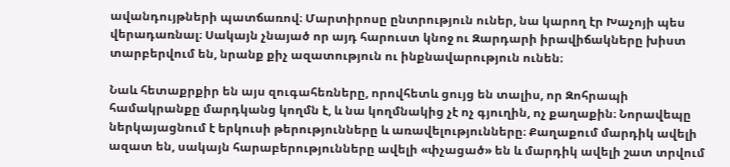ավանդույթների պատճառով։ Մարտիրոսը ընտրություն ուներ, նա կարող էր Խաչոյի պես վերադառնալ։ Սակայն չնայած որ այդ հարուստ կնոջ ու Զարդարի իրավիճակները խիստ տարբերվում են, նրանք քիչ ազատություն ու ինքնավարություն ունեն։

Նաև հետաքրքիր են այս զուգահեռները, որովհետև ցույց են տալիս, որ Զոհրապի համակրանքը մարդկանց կողմն է, և նա կողմնակից չէ ոչ գյուղին, ոչ քաղաքին։ Նորավեպը ներկայացնում է երկուսի թերությունները և առավելությունները։ Քաղաքում մարդիկ ավելի ազատ են, սակայն հարաբերությունները ավելի «փչացած» են և մարդիկ ավելի շատ տրվում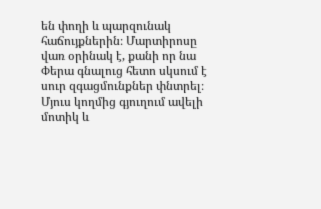են փողի և պարզունակ հաճույքներին։ Մարտիրոսը վառ օրինակ է, քանի որ նա Փերա գնալուց հետո սկսում է սուր զգացմունքներ փնտրել։ Մյուս կողմից գյուղում ավելի մոտիկ և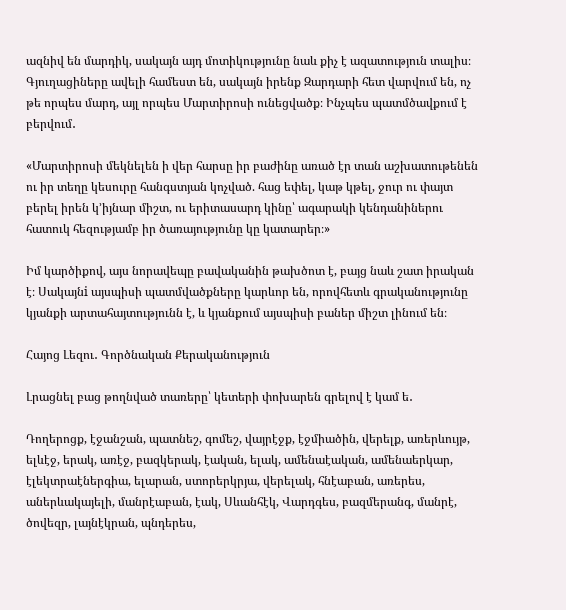ազնիվ են մարդիկ, սակայն այդ մոտիկությունը նաև քիչ է ազատություն տալիս։ Գյուղացիները ավելի համեստ են, սակայն իրենք Զարդարի հետ վարվում են, ոչ թե որպես մարդ, այլ որպես Մարտիրոսի ունեցվածք։ Ինչպես պատմծավքում է բերվում․

«Մարտիրոսի մեկնելեն ի վեր հարսը իր բաժինը առած էր տան աշխատութենեն ու իր տեղը կեսուրը հանգստյան կոչված. հաց եփել, կաթ կթել, ջուր ու փայտ բերել իրեն կ’իյնար միշտ, ու երիտասարդ կինը՝ ագարակի կենդանիներու հատուկ հեզությամբ իր ծառայությունը կը կատարեր։»

Իմ կարծիքով, այս նորավեպը բավականին թախծոտ է, բայց նաև շատ իրական է։ Սակայնi այսպիսի պատմվածքները կարևոր են, որովհետև գրականությունը կյանքի արտահայտությունն է, և կյանքում այսպիսի բաներ միշտ լինում են։

Հայոց Լեզու․ Գործնական Քերականություն

Լրացնել բաց թողնված տառերը՝ կետերի փոխարեն գրելով է կամ ե․

Դողերոցք, էջանշան, պատնեշ, գոմեշ, վայրէջք, էջմիածին, վերելք, առերևույթ, ելևէջ, երակ, առէջ, բազկերակ, էական, ելակ, ամենաէական, ամենաերկար, էլեկտրաէներգիա, ելարան, ստորերկրյա, վերելակ, հնէաբան, առերես, աներևակայելի, մանրէաբան, էակ, Սևանհէկ, Վարդգես, բազմերանգ, մանրէ, ծովեզր, լայնէկրան, պնդերես,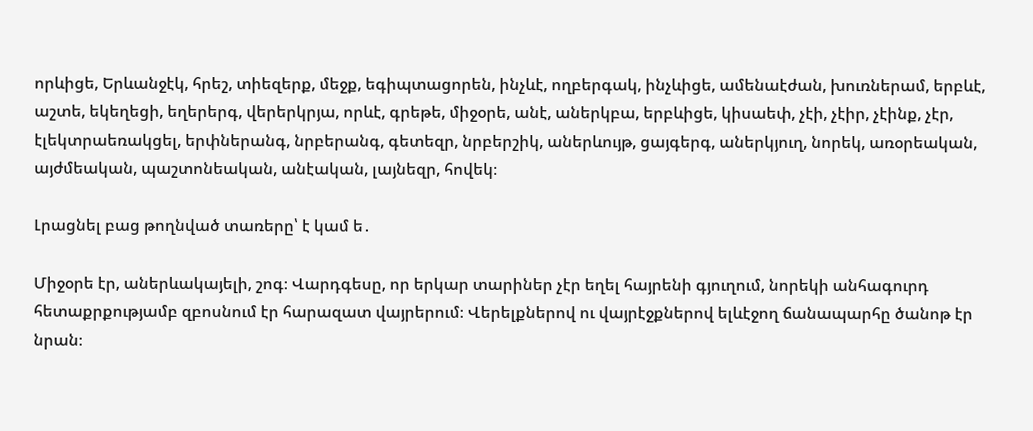որևիցե, Երևանջէկ, հրեշ, տիեզերք, մեջք, եգիպտացորեն, ինչևէ, ողբերգակ, ինչևիցե, ամենաէժան, խուռներամ, երբևէ, աշտե, եկեղեցի, եղերերգ, վերերկրյա, որևէ, գրեթե, միջօրե, անէ, աներկբա, երբևիցե, կիսաեփ, չէի, չէիր, չէինք, չէր, էլեկտրաեռակցել, երփներանգ, նրբերանգ, գետեզր, նրբերշիկ, աներևույթ, ցայգերգ, աներկյուղ, նորեկ, առօրեական, այժմեական, պաշտոնեական, անէական, լայնեզր, հովեկ։

Լրացնել բաց թողնված տառերը՝ է կամ ե․

Միջօրե էր, աներևակայելի, շոգ։ Վարդգեսը, որ երկար տարիներ չէր եղել հայրենի գյուղում, նորեկի անհագուրդ հետաքրքությամբ զբոսնում էր հարազատ վայրերում։ Վերելքներով ու վայրէջքներով ելևէջող ճանապարհը ծանոթ էր նրան։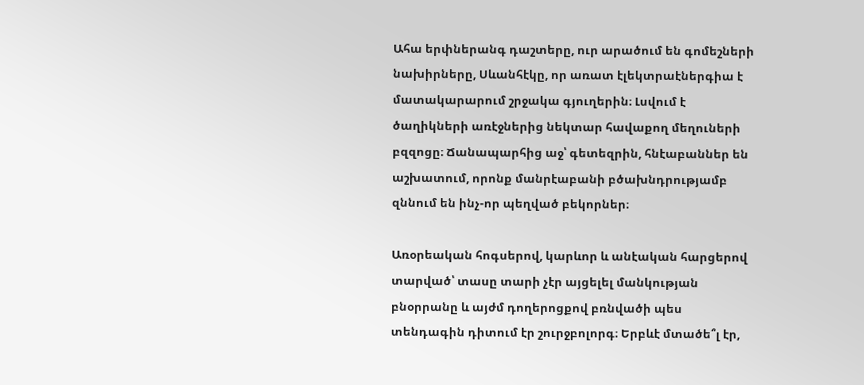Ահա երփներանգ դաշտերը, ուր արածում են գոմեշների նախիրները, Սևանհէկը, որ առատ էլեկտրաէներգիա է մատակարարում շրջակա գյուղերին։ Լսվում է ծաղիկների առէջներից նեկտար հավաքող մեղուների բզզոցը։ Ճանապարհից աջ՝ գետեզրին, հնէաբաններ են աշխատում, որոնք մանրէաբանի բծախնդրությամբ զննում են ինչ-որ պեղված բեկորներ։

Առօրեական հոգսերով, կարևոր և անէական հարցերով տարված՝ տասը տարի չէր այցելել մանկության բնօրրանը և այժմ դողերոցքով բռնվածի պես տենդագին դիտում էր շուրջբոլորգ։ Երբևէ մտածե՞լ էր,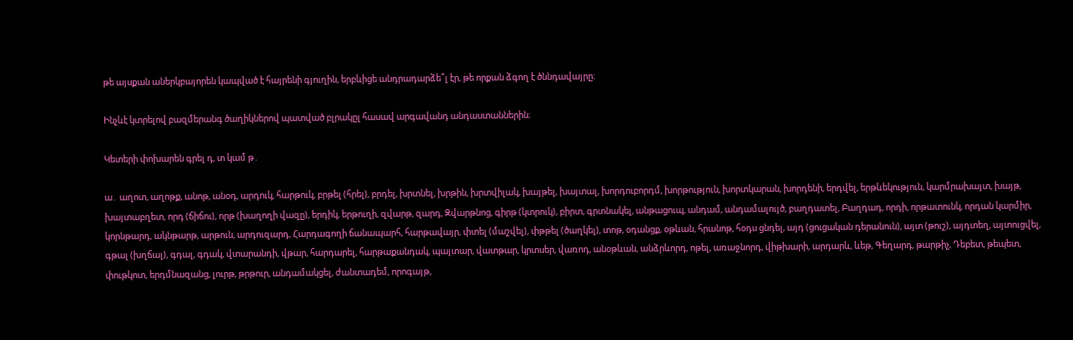թե այսքան աներկբայորեն կապված է հայրենի գյուղին, երբևիցե անդրադարձե՞լ էր, թե որքան ձգող է ծննդավայրը։

Ինչևէ կտրելով բազմերանգ ծաղիկներով պատված բլրակըլ հասավ արգավանդ անդաստաններին։

Կետերի փոխարեն գրել դ, տ կամ թ․

ա․ աղոտ, աղոթք, անոթ, անօդ, արդուկ, հարթուկ, բրթել (հրել), բրդել, խրտնել, խրթին, խրտվիլակ, խայթել, խայտալ, խորդուբորդմ, խորթություն, խորտկարան, խորդենի, երդվել, երթևեկություն, կարմրախայտ, խայթ, խայտաբղետ, որդ (ճիճու), որթ (խաղողի վազը), երդիկ, երթուղի, զվարթ, զարդ, Զվարթնոց, գիրթ (կտրուկ), բիրտ, գրտնակել, անթացուպ, անդամ, անդամալույծ, բաղդատել, Բաղդադ, որդի, որթատունկ, որդան կարմիր, կորնթարդ, ակնթարթ, արթուն, արդուզարդ, Հարդագողի ճանապարհ, հարթավայր, փտել (մաշվել), փթթել (ծաղկել), տոթ, օդանցք, օթևան, հրանոթ, հօդս ցնդել, այդ (ցուցական դերանուն), այտ (թուշ), այդտեղ, այտուցվել, գթալ (խղճալ), գդալ, գդակ, վտարանդի, վթար, հարդարել, հարթաքանդակ, պայտար, վատթար, կրտսեր, վառոդ, անօթևան, անձրևորդ, ոթել, առաջնորդ, վիթխարի, արդարև, ևեթ, Գեղարդ, թարթիչ, Դեբետ, թեպետ, փութկոտ, երդմնազանց, լուրթ, թրթուր, անդամակցել, ժանտադեմ, որոգայթ,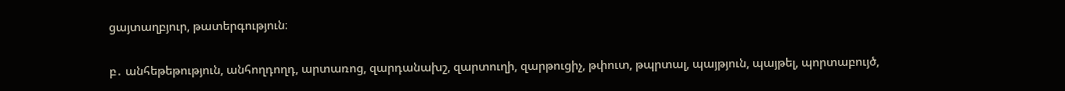ցայտաղբյուր, թատերգություն։

բ․ անհեթեթություն, անհողդողդ, արտառոց, զարդանախշ, զարտուղի, զարթուցիչ, թփուտ, թպրտալ, պայթյուն, պայթել, պորտաբույծ,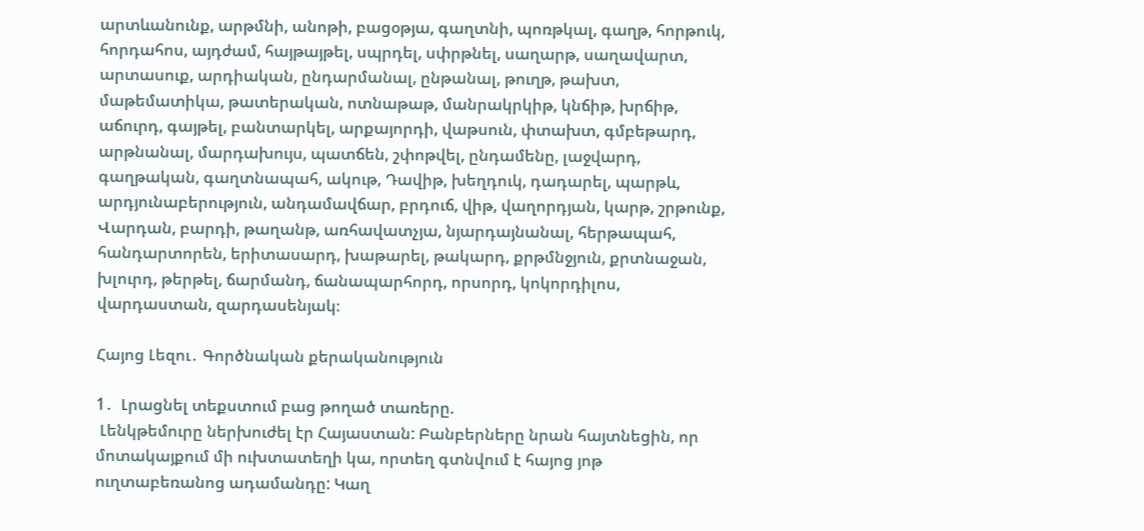արտևանունք, արթմնի, անոթի, բացօթյա, գաղտնի, պոռթկալ, գաղթ, հորթուկ, հորդահոս, այդժամ, հայթայթել, սպրդել, սփրթնել, սաղարթ, սաղավարտ, արտասուք, արդիական, ընդարմանալ, ընթանալ, թուղթ, թախտ, մաթեմատիկա, թատերական, ոտնաթաթ, մանրակրկիթ, կնճիթ, խրճիթ, աճուրդ, գայթել, բանտարկել, արքայորդի, վաթսուն, փտախտ, գմբեթարդ, արթնանալ, մարդախույս, պատճեն, շփոթվել, ընդամենը, լաջվարդ, գաղթական, գաղտնապահ, ակութ, Դավիթ, խեղդուկ, դադարել, պարթև, արդյունաբերություն, անդամավճար, բրդուճ, վիթ, վաղորդյան, կարթ, շրթունք, Վարդան, բարդի, թաղանթ, առհավատչյա, նյարդայնանալ, հերթապահ, հանդարտորեն, երիտասարդ, խաթարել, թակարդ, քրթմնջյուն, քրտնաջան, խլուրդ, թերթել, ճարմանդ, ճանապարհորդ, որսորդ, կոկորդիլոս, վարդաստան, զարդասենյակ։

Հայոց Լեզու․ Գործնական քերականություն

1․  Լրացնել տեքստում բաց թողած տառերը.
 Լենկթեմուրը ներխուժել էր Հայաստան: Բանբերները նրան հայտնեցին, որ մոտակայքում մի ուխտատեղի կա, որտեղ գտնվում է հայոց յոթ ուղտաբեռանոց ադամանդը: Կաղ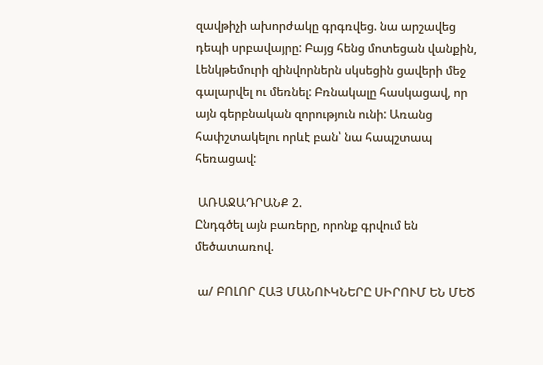զավթիչի ախորժակը գրգռվեց. նա արշավեց դեպի սրբավայրը: Բայց հենց մոտեցան վանքին, Լենկթեմուրի զինվորներն սկսեցին ցավերի մեջ գալարվել ու մեռնել: Բռնակալը հասկացավ, որ այն գերբնական զորություն ունի: Առանց հափշտակելու որևէ բան՝ նա հապշտապ հեռացավ:

 ԱՌԱՋԱԴՐԱՆՔ 2.
Ընդգծել այն բառերը, որոնք գրվում են մեծատառով.

 ա/ ԲՈԼՈՐ ՀԱՅ ՄԱՆՈՒԿՆԵՐԸ ՍԻՐՈՒՄ ԵՆ ՄԵԾ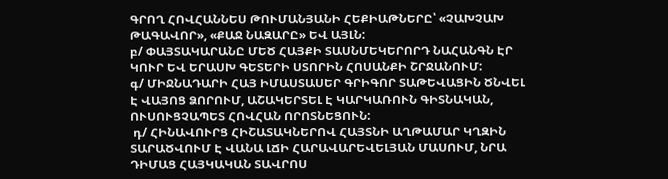ԳՐՈՂ ՀՈՎՀԱՆՆԵՍ ԹՈՒՄԱՆՅԱՆԻ ՀԵՔԻԱԹՆԵՐԸ՝ «ՉԱԽՉԱԽ ԹԱԳԱՎՈՐ», «ՔԱՋ ՆԱԶԱՐԸ» ԵՎ ԱՅԼՆ:
բ/ ՓԱՅՏԱԿԱՐԱՆԸ ՄԵԾ ՀԱՅՔԻ ՏԱՍՆՄԵԿԵՐՈՐԴ ՆԱՀԱՆԳՆ ԷՐ ԿՈՒՐ ԵՎ ԵՐԱՍԽ ԳԵՏԵՐԻ ՍՏՈՐԻՆ ՀՈՍԱՆՔԻ ՇՐՋԱՆՈՒՄ:
գ/ ՄԻՋՆԱԴԱՐԻ ՀԱՅ ԻՄԱՍՏԱՍԵՐ ԳՐԻԳՈՐ ՏԱԹԵՎԱՑԻՆ ԾՆՎԵԼ Է ՎԱՅՈՑ ՁՈՐՈՒՄ, ԱՇԱԿԵՐՏԵԼ Է ԿԱՐԿԱՌՈՒՆ ԳԻՏՆԱԿԱՆ, ՈՒՍՈՒՑՉԱՊԵՏ ՀՈՎՀԱՆ ՈՐՈՏՆԵՑՈՒՆ:
 դ/ ՀԻՆԱՎՈՒՐՑ ՀԻՇԱՏԱԿՆԵՐՈՎ ՀԱՅՏՆԻ ԱՂԹԱՄԱՐ ԿՂԶԻՆ ՏԱՐԱԾՎՈՒՄ Է ՎԱՆԱ ԼՃԻ ՀԱՐԱՎԱՐԵՎԵԼՅԱՆ ՄԱՍՈՒՄ, ՆՐԱ ԴԻՄԱՑ ՀԱՅԿԱԿԱՆ ՏԱՎՐՈՍ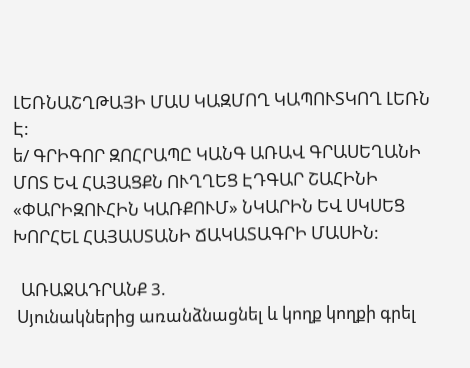ԼԵՌՆԱՇՂԹԱՅԻ ՄԱՍ ԿԱԶՄՈՂ ԿԱՊՈՒՏԿՈՂ ԼԵՌՆ Է:
ե/ ԳՐԻԳՈՐ ԶՈՀՐԱՊԸ ԿԱՆԳ ԱՌԱՎ ԳՐԱՍԵՂԱՆԻ ՄՈՏ ԵՎ ՀԱՅԱՑՔՆ ՈՒՂՂԵՑ ԷԴԳԱՐ ՇԱՀԻՆԻ «ՓԱՐԻԶՈՒՀԻՆ ԿԱՌՔՈՒՄ» ՆԿԱՐԻՆ ԵՎ ՍԿՍԵՑ ԽՈՐՀԵԼ ՀԱՅԱՍՏԱՆԻ ՃԱԿԱՏԱԳՐԻ ՄԱՍԻՆ:

  ԱՌԱՋԱԴՐԱՆՔ 3.
 Սյունակներից առանձնացնել և կողք կողքի գրել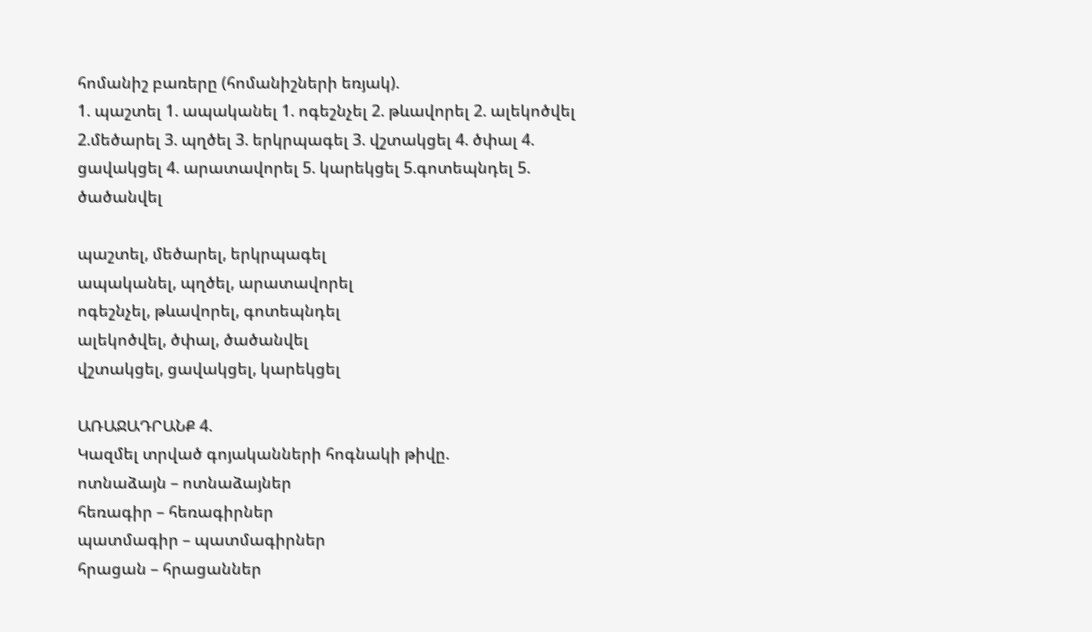հոմանիշ բառերը (հոմանիշների եռյակ).
1. պաշտել 1. ապականել 1. ոգեշնչել 2. թևավորել 2. ալեկոծվել 2.մեծարել 3. պղծել 3. երկրպագել 3. վշտակցել 4. ծփալ 4. ցավակցել 4. արատավորել 5. կարեկցել 5.գոտեպնդել 5. ծածանվել

պաշտել, մեծարել, երկրպագել
ապականել, պղծել, արատավորել
ոգեշնչել, թևավորել, գոտեպնդել
ալեկոծվել, ծփալ, ծածանվել
վշտակցել, ցավակցել, կարեկցել

ԱՌԱՋԱԴՐԱՆՔ 4.
Կազմել տրված գոյականների հոգնակի թիվը.
ոտնաձայն – ոտնաձայներ
հեռագիր – հեռագիրներ
պատմագիր – պատմագիրներ
հրացան – հրացաններ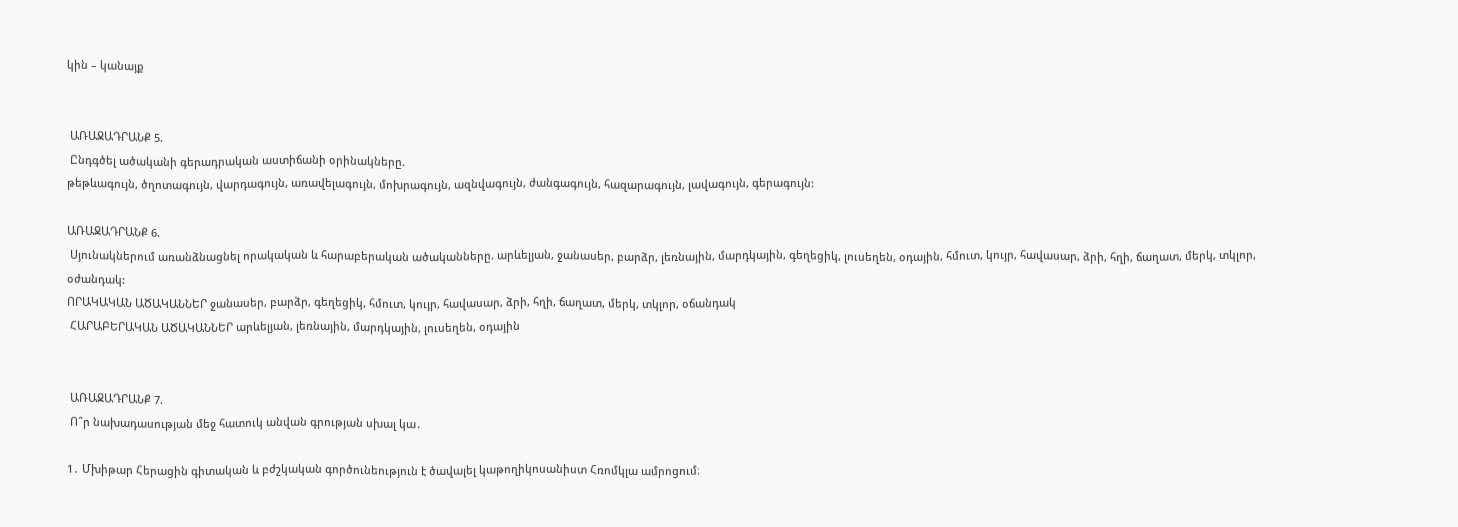կին – կանայք


 ԱՌԱՋԱԴՐԱՆՔ 5.
 Ընդգծել ածականի գերադրական աստիճանի օրինակները.
թեթևագույն, ծղոտագույն, վարդագույն, առավելագույն, մոխրագույն, ազնվագույն, ժանգագույն, հազարագույն, լավագույն, գերագույն:

ԱՌԱՋԱԴՐԱՆՔ 6.
 Սյունակներում առանձնացնել որակական և հարաբերական ածականները. արևելյան, ջանասեր, բարձր, լեռնային, մարդկային, գեղեցիկ, լուսեղեն, օդային, հմուտ, կույր, հավասար, ձրի, հղի, ճաղատ, մերկ, տկլոր, օժանդակ:
ՈՐԱԿԱԿԱՆ ԱԾԱԿԱՆՆԵՐ ջանասեր, բարձր, գեղեցիկ, հմուտ, կույր, հավասար, ձրի, հղի, ճաղատ, մերկ, տկլոր, օճանդակ
 ՀԱՐԱԲԵՐԱԿԱՆ ԱԾԱԿԱՆՆԵՐ արևելյան, լեռնային, մարդկային, լուսեղեն, օդային


 ԱՌԱՋԱԴՐԱՆՔ 7.
 Ո՞ր նախադասության մեջ հատուկ անվան գրության սխալ կա․

1․ Մխիթար Հերացին գիտական և բժշկական գործունեություն է ծավալել կաթողիկոսանիստ Հռոմկլա ամրոցում։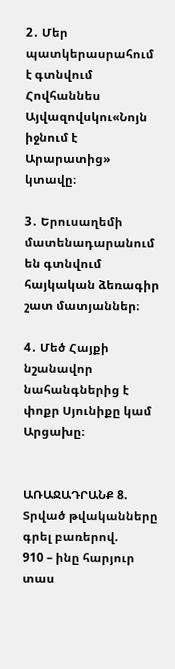2․ Մեր պատկերասրահում է գտնվում Հովհաննես Այվազովսկու«Նոյն իջնում է Արարատից» կտավը։

3․ Երուսաղեմի մատենադարանում են գտնվում հայկական ձեռագիր շատ մատյաններ։

4․ Մեծ Հայքի նշանավոր նահանգներից է փոքր Սյունիքը կամ Արցախը։


ԱՌԱՋԱԴՐԱՆՔ 8.
Տրված թվականները գրել բառերով.
910 – ինը հարյուր տաս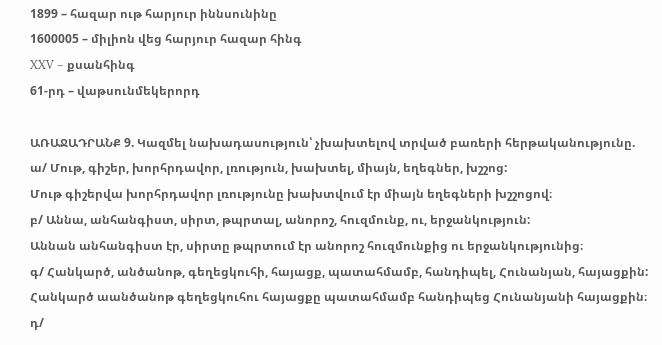1899 – հազար ութ հարյուր իննսունինը
1600005 – միլիոն վեց հարյուր հազար հինգ
XXV – քսանհինգ
61-րդ – վաթսունմեկերորդ

ԱՌԱՋԱԴՐԱՆՔ 9. Կազմել նախադասություն՝ չխախտելով տրված բառերի հերթականությունը.
ա/ Մութ, գիշեր, խորհրդավոր, լռություն, խախտել, միայն, եղեգներ, խշշոց:
Մութ գիշերվա խորհրդավոր լռությունը խախտվում էր միայն եղեգների խշշոցով։
բ/ Աննա, անհանգիստ, սիրտ, թպրտալ, անորոշ, հուզմունք, ու, երջանկություն:
Աննան անհանգիստ էր, սիրտը թպրտում էր անորոշ հուզմունքից ու երջանկությունից։
գ/ Հանկարծ, անծանոթ, գեղեցկուհի, հայացք, պատահմամբ, հանդիպել, Հունանյան, հայացքին:
Հանկարծ աանծանոթ գեղեցկուհու հայացքը պատահմամբ հանդիպեց Հունանյանի հայացքին։
դ/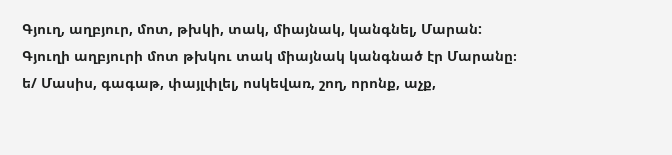Գյուղ, աղբյուր, մոտ, թխկի, տակ, միայնակ, կանգնել, Մարան:
Գյուղի աղբյուրի մոտ թխկու տակ միայնակ կանգնած էր Մարանը։
ե/ Մասիս, գագաթ, փայլփլել, ոսկեվառ, շող, որոնք, աչք,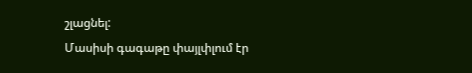շլացնել:
Մասիսի գագաթը փայլփլում էր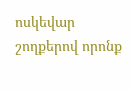ոսկեվար շողքերով որոնք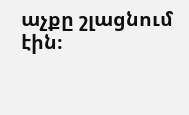աչքը շլացնում էին։